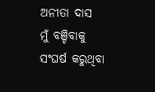ଅନୀତା ଦାସ
ମୁଁ ବଞ୍ଚିବାକୁ ସଂଘର୍ଷ କରୁଥିବା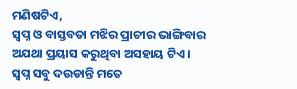ମଣିଷଟିଏ,
ସ୍ୱପ୍ନ ଓ ବାସ୍ତବତା ମଝିର ପ୍ରାଚୀର ଭାଙ୍ଗିବାର
ଅଯଥା ପ୍ରୟାସ କରୁଥିବା ଅସହାୟ ଟିଏ।
ସ୍ୱପ୍ନ ସବୁ ଦଉଡାନ୍ତି ମତେ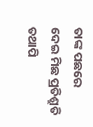ତାଙ୍କ ପଛରେ
ଦେଇ ମିଛ ପ୍ରତିଶ୍ରୁତି
ତଥାପି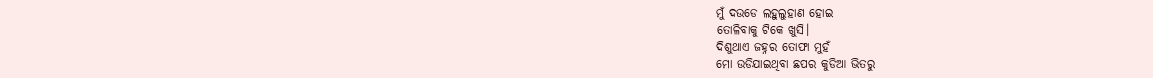ମୁଁ ଦଉଡେ ଲହୁଲୁହାଣ ହୋଇ
ତୋଳିବାକୁ ଟିକେ ଖୁସି।
ଦିଶୁଥାଏ ଜହ୍ନର ତୋଫା ମୁହଁ
ମୋ ଉଡିଯାଇଥିବା ଛପର କୁଡିଆ ଭିତରୁ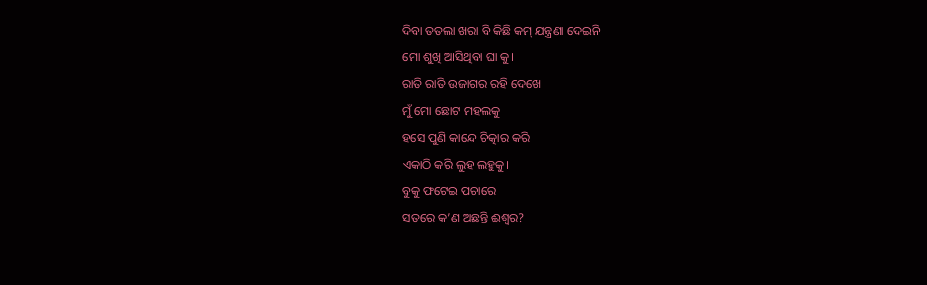ଦିବା ତତଲା ଖରା ବି କିଛି କମ୍ ଯନ୍ତ୍ରଣା ଦେଇନି
ମୋ ଶୁଖି ଆସିଥିବା ଘା କୁ।
ରାତି ରାତି ଉଜାଗର ରହି ଦେଖେ
ମୁଁ ମୋ ଛୋଟ ମହଲକୁ
ହସେ ପୁଣି କାନ୍ଦେ ଚିତ୍କାର କରି
ଏକାଠି କରି ଲୁହ ଲହୁକୁ।
ବୁକୁ ଫଟେଇ ପଚାରେ
ସତରେ କ’ଣ ଅଛନ୍ତି ଈଶ୍ୱର?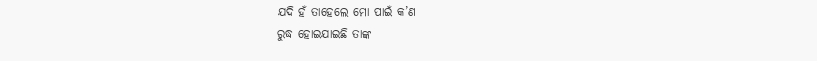ଯଦି ହଁ ତାହେଲେ ମୋ ପାଇଁ କ’ଣ
ରୁଦ୍ଧ ହୋଇଯାଇଛି ତାଙ୍କ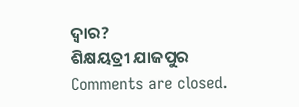ଦ୍ୱାର?
ଶିକ୍ଷୟତ୍ରୀ ଯାଜପୁର
Comments are closed.